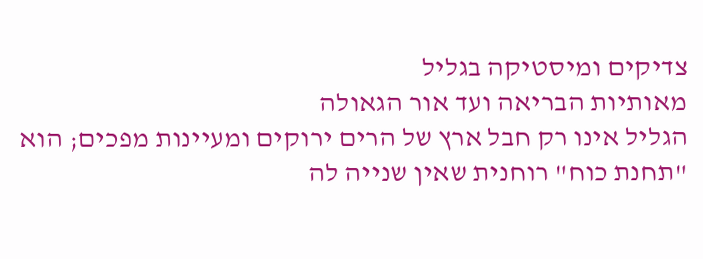צדיקים ומיסטיקה בגליל
מאותיות הבריאה ועד אור הגאולה
הגליל אינו רק חבל ארץ של הרים ירוקים ומעיינות מפכים; הוא "תחנת כוח" רוחנית שאין שנייה לה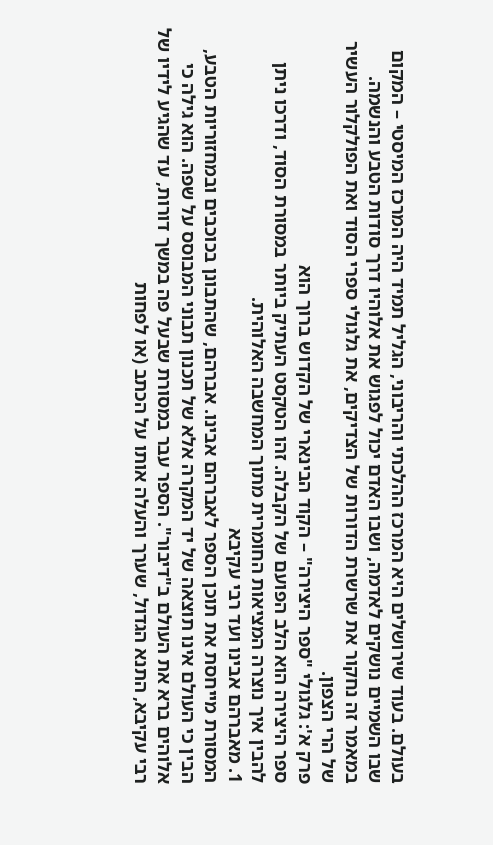בעולם. בעוד שירושלים היא המרכז ההלכתי והריבוני, הגליל תמיד היה המרכז המיסטי – המקום שבו השמיים נושקים לאדמה, ושבו האדם יכול לפגוש את אלוהיו דרך סודות הטבע והנשמה. במאמר זה נחקור את שרשרת הדורות של הצדיקים, את גלגולי ספרי הסוד ואת הפולקלור העשיר של הרי הצפון.
פרק א': גלגולי "ספר היצירה" – הקוד הבינארי של הקדוש ברוך הוא
ספר היצירה הוא הלב הפועם של הקבלה. זהו הטקסט העתיק ביותר במסורת הסוד, ודרכו ניתן להבין איך נוצרה המציאות החומרית מתוך המחשבה האלוהית.
1. מאברהם אבינו ועד רבי עקיבא
המסורת מייחסת את תוכן הספר לאברהם אבינו. אברהם, שהתבונן בכוכבים ובמחזוריות הטבע, הבין כי העולם אינו תוצאה של יד המקרה אלא של תכנון תבוני המבוסס על שפה. הוא גילה כי אלוהים ברא את העולם ב"דיבור". הספר עבר במסורת שבעל פה במשך דורות, עד שהגיע לידיו של רבי עקיבא, התנא הגדול, שערך והעלה אותו על הכתב (או לפחות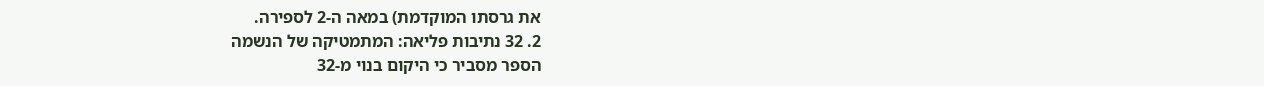את גרסתו המוקדמת) במאה ה-2 לספירה.
2. 32 נתיבות פליאה: המתמטיקה של הנשמה
הספר מסביר כי היקום בנוי מ-32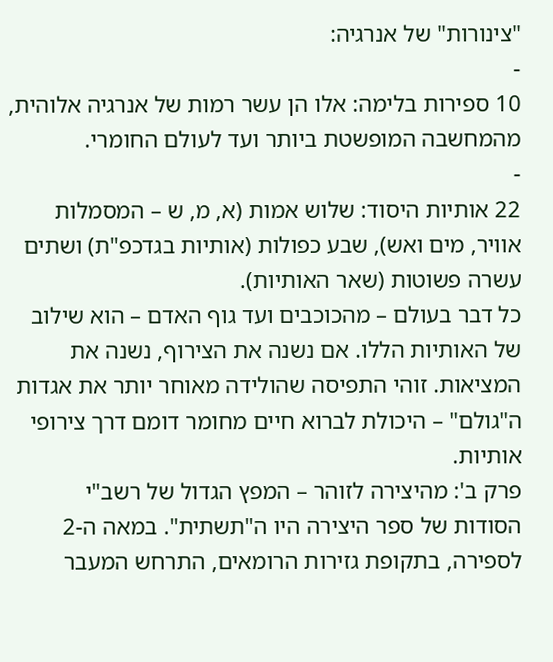"צינורות" של אנרגיה:
-
10 ספירות בלימה: אלו הן עשר רמות של אנרגיה אלוהית, מהמחשבה המופשטת ביותר ועד לעולם החומרי.
-
22 אותיות היסוד: שלוש אמות (א, מ, ש – המסמלות אוויר, מים ואש), שבע כפולות (אותיות בגדכפ"ת) ושתים עשרה פשוטות (שאר האותיות).
כל דבר בעולם – מהכוכבים ועד גוף האדם – הוא שילוב של האותיות הללו. אם נשנה את הצירוף, נשנה את המציאות. זוהי התפיסה שהולידה מאוחר יותר את אגדות ה"גולם" – היכולת לברוא חיים מחומר דומם דרך צירופי אותיות.
פרק ב': מהיצירה לזוהר – המפץ הגדול של רשב"י
הסודות של ספר היצירה היו ה"תשתית". במאה ה-2 לספירה, בתקופת גזירות הרומאים, התרחש המעבר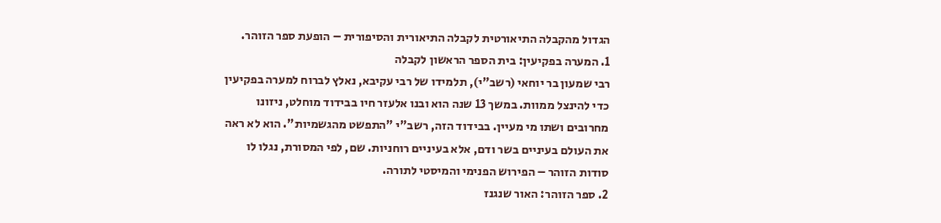הגדול מהקבלה התיאורטית לקבלה התיאורית והסיפורית – הופעת ספר הזוהר.
1. המערה בפקיעין: בית הספר הראשון לקבלה
רבי שמעון בר יוחאי (רשב"י), תלמידו של רבי עקיבא, נאלץ לברוח למערה בפקיעין כדי להינצל ממוות. במשך 13 שנה הוא ובנו אלעזר חיו בבידוד מוחלט, ניזונו מחרובים ושתו מי מעיין. בבידוד הזה, רשב"י "התפשט מהגשמיות". הוא לא ראה את העולם בעיניים בשר ודם, אלא בעיניים רוחניות. שם, לפי המסורת, נגלו לו סודות הזוהר – הפירוש הפנימי והמיסטי לתורה.
2. ספר הזוהר: האור שנגנז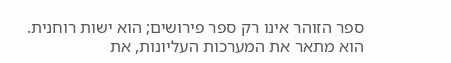ספר הזוהר אינו רק ספר פירושים; הוא ישות רוחנית. הוא מתאר את המערכות העליונות, את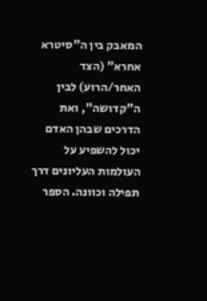המאבק בין ה"סיטרא אחרא" (הצד האחר/הרוע) לבין ה"קדושה", ואת הדרכים שבהן האדם יכול להשפיע על העולמות העליונים דרך תפילה וכוונה. הספר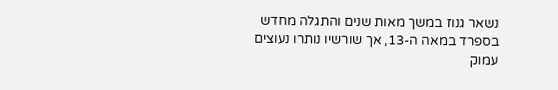נשאר גנוז במשך מאות שנים והתגלה מחדש בספרד במאה ה-13, אך שורשיו נותרו נעוצים עמוק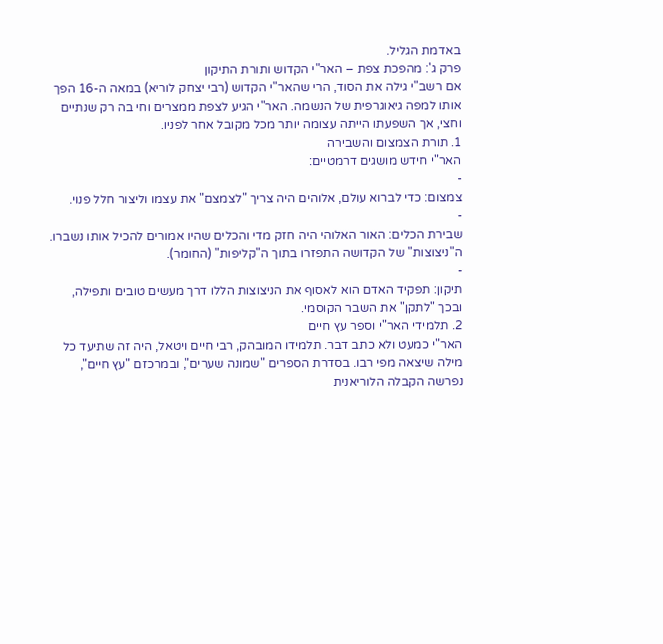באדמת הגליל.
פרק ג': מהפכת צפת – האר"י הקדוש ותורת התיקון
אם רשב"י גילה את הסוד, הרי שהאר"י הקדוש (רבי יצחק לוריא) במאה ה-16 הפך אותו למפה גיאוגרפית של הנשמה. האר"י הגיע לצפת ממצרים וחי בה רק שנתיים וחצי, אך השפעתו הייתה עצומה יותר מכל מקובל אחר לפניו.
1. תורת הצמצום והשבירה
האר"י חידש מושגים דרמטיים:
-
צמצום: כדי לברוא עולם, אלוהים היה צריך "לצמצם" את עצמו וליצור חלל פנוי.
-
שבירת הכלים: האור האלוהי היה חזק מדי והכלים שהיו אמורים להכיל אותו נשברו. ה"ניצוצות" של הקדושה התפזרו בתוך ה"קליפות" (החומר).
-
תיקון: תפקיד האדם הוא לאסוף את הניצוצות הללו דרך מעשים טובים ותפילה, ובכך "לתקן" את השבר הקוסמי.
2. תלמידי האר"י וספר עץ חיים
האר"י כמעט ולא כתב דבר. תלמידו המובהק, רבי חיים ויטאל, היה זה שתיעד כל מילה שיצאה מפי רבו. בסדרת הספרים "שמונה שערים", ובמרכזם "עץ חיים", נפרשה הקבלה הלוריאנית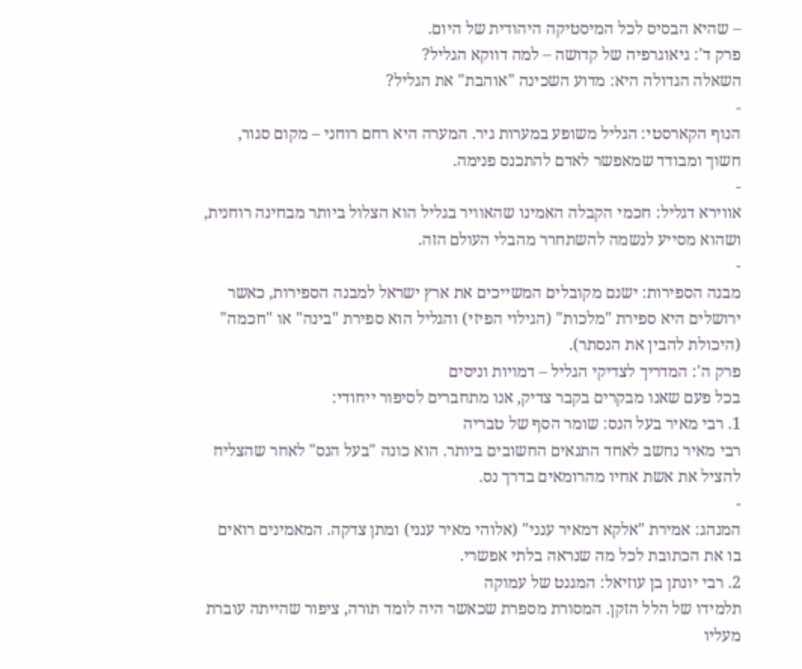– שהיא הבסיס לכל המיסטיקה היהודית של היום.
פרק ד': גיאוגרפיה של קדושה – למה דווקא הגליל?
השאלה הגדולה היא: מדוע השכינה "אוהבת" את הגליל?
-
הנוף הקארסטי: הגליל משופע במערות גיר. המערה היא רחם רוחני – מקום סגור, חשוך ומבודד שמאפשר לאדם להתכנס פנימה.
-
אווירא דגליל: חכמי הקבלה האמינו שהאוויר בגליל הוא הצלול ביותר מבחינה רוחנית, ושהוא מסייע לנשמה להשתחרר מהבלי העולם הזה.
-
מבנה הספירות: ישנם מקובלים המשייכים את ארץ ישראל למבנה הספירות, כאשר ירושלים היא ספירת "מלכות" (הגילוי הפיזי) והגליל הוא ספירת "בינה" או "חכמה" (היכולת להבין את הנסתר).
פרק ה': המדריך לצדיקי הגליל – דמויות וניסים
בכל פעם שאנו מבקרים בקבר צדיק, אנו מתחברים לסיפור ייחודי:
1. רבי מאיר בעל הנס: שומר הסף של טבריה
רבי מאיר נחשב לאחד התנאים החשובים ביותר. הוא כונה "בעל הנס" לאחר שהצליח להציל את אשת אחיו מהרומאים בדרך נס.
-
המנהג: אמירת "אלקא דמאיר ענני" (אלוהי מאיר ענני) ומתן צדקה. המאמינים רואים בו את הכתובת לכל מה שנראה בלתי אפשרי.
2. רבי יונתן בן עוזיאל: המגנט של עמוקה
תלמידו של הלל הזקן. המסורת מספרת שכאשר היה לומד תורה, ציפור שהייתה עוברת מעליו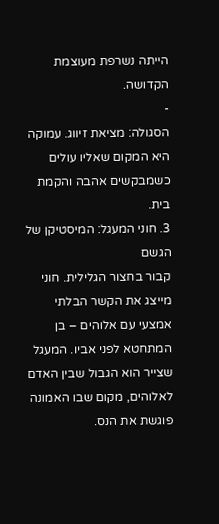הייתה נשרפת מעוצמת הקדושה.
-
הסגולה: מציאת זיווג. עמוקה היא המקום שאליו עולים כשמבקשים אהבה והקמת בית.
3. חוני המעגל: המיסטיקן של הגשם
קבור בחצור הגלילית. חוני מייצג את הקשר הבלתי אמצעי עם אלוהים – בן המתחטא לפני אביו. המעגל שצייר הוא הגבול שבין האדם לאלוהים, מקום שבו האמונה פוגשת את הנס.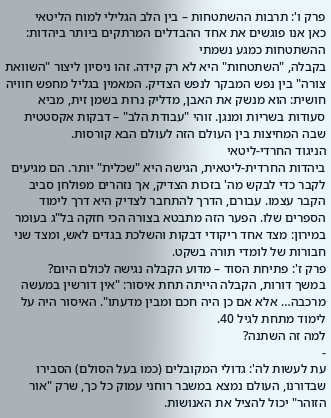פרק ו': תרבות ההשתטחות – בין הלב הגלילי למוח הליטאי
כאן אנו פוגשים את אחד ההבדלים המרתקים ביותר ביהדות:
ההשתטחות כמגע נשמתי
בקבלה, "השתטחות" היא לא רק קידה. זהו ניסיון ליצור "השוואת צורה" בין נפש המבקר לנפש הצדיק. המאמין בגליל מחפש חוויה חושית: הוא מנשק את האבן, מדליק נרות בשמן זית, מביא סעודות בשריות ומנגן. זוהי "עבודת הלב" – דבקות אקסטטית שבה המחיצות בין העולם הזה לעולם הבא קורסות.
הניגוד החרדי-ליטאי
ביהדות החרדית-ליטאית, הגישה היא "שכלית" יותר. הם מגיעים לקבר כדי לבקש מה' בזכות הצדיק, אך נזהרים מפולחן סביב הקבר עצמו. עבורם, הדרך להתחבר לצדיק היא דרך לימוד הספרים שלו. הפער הזה מתבטא בצורה הכי חזקה בל"ג בעומר במירון: מצד אחד ריקודי דבקות והשלכת בגדים לאש, ומצד שני חבורות של לומדי תורה בשקט.
פרק ז': פתיחת הסוד – מדוע הקבלה נגישה לכולם היום?
במשך דורות, הקבלה הייתה תחת איסור: "אין דורשין במעשה מרכבה… אלא אם כן היה חכם ומבין מדעתו". האיסור היה על לימוד מתחת לגיל 40.
למה זה השתנה?
-
עת לעשות לה': גדולי המקובלים (כמו בעל הסולם) הסבירו שבדורנו, העולם נמצא במשבר רוחני עמוק כל כך, שרק "אור הזוהר" יכול להציל את האנושות.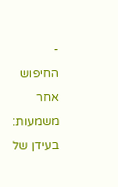-
החיפוש אחר משמעות: בעידן של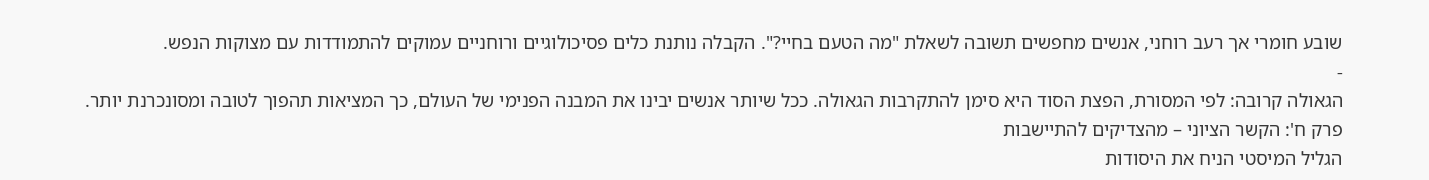שובע חומרי אך רעב רוחני, אנשים מחפשים תשובה לשאלת "מה הטעם בחיי?". הקבלה נותנת כלים פסיכולוגיים ורוחניים עמוקים להתמודדות עם מצוקות הנפש.
-
הגאולה קרובה: לפי המסורת, הפצת הסוד היא סימן להתקרבות הגאולה. ככל שיותר אנשים יבינו את המבנה הפנימי של העולם, כך המציאות תהפוך לטובה ומסונכרנת יותר.
פרק ח': הקשר הציוני – מהצדיקים להתיישבות
הגליל המיסטי הניח את היסודות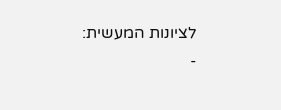לציונות המעשית:
-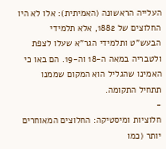העלייה הראשונה (האמיתית): אלו לא היו החלוצים של 1882, אלא תלמידי הבעש"ט ותלמידי הגר"א שעלו לצפת ולטבריה במאה ה-18 וה-19. הם באו כי האמינו שהגליל הוא המקום שממנו תתחיל התקומה.
-
חלוציות ומיסטיקה: החלוצים המאוחרים יותר (כמו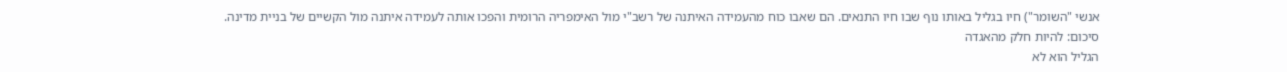אנשי "השומר") חיו בגליל באותו נוף שבו חיו התנאים. הם שאבו כוח מהעמידה האיתנה של רשב"י מול האימפריה הרומית והפכו אותה לעמידה איתנה מול הקשיים של בניית מדינה.
סיכום: להיות חלק מהאגדה
הגליל הוא לא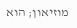מוזיאון; הוא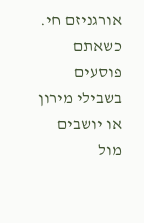אורגניזם חי. כשאתם פוסעים בשבילי מירון או יושבים מול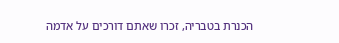הכנרת בטבריה, זכרו שאתם דורכים על אדמה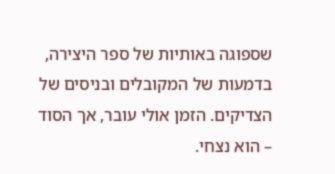שספוגה באותיות של ספר היצירה, בדמעות של המקובלים ובניסים של הצדיקים. הזמן אולי עובר, אך הסוד – הוא נצחי.